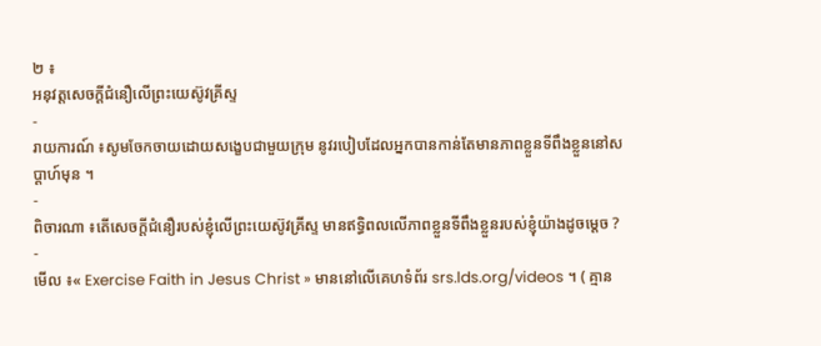២ ៖
អនុវត្តសេចក្ដីជំនឿលើព្រះយេស៊ូវគ្រីស្ទ
-
រាយការណ៍ ៖សូមចែកចាយដោយសង្ខេបជាមួយក្រុម នូវរបៀបដែលអ្នកបានកាន់តែមានភាពខ្លួនទីពឹងខ្លួននៅសប្ដាហ៍មុន ។
-
ពិចារណា ៖តើសេចក្ដីជំនឿរបស់ខ្ញុំលើព្រះយេស៊ូវគ្រីស្ទ មានឥទ្ធិពលលើភាពខ្លួនទីពឹងខ្លួនរបស់ខ្ញុំយ៉ាងដូចម្តេច ?
-
មើល ៖« Exercise Faith in Jesus Christ » មាននៅលើគេហទំព័រ srs.lds.org/videos ។ ( គ្មាន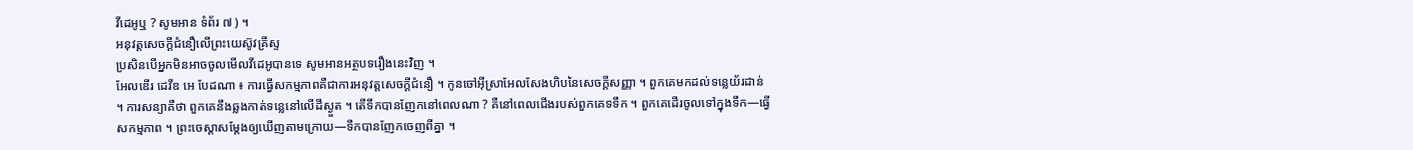វីដេអូឬ ? សូមអាន ទំព័រ ៧ ) ។
អនុវត្តសេចក្ដីជំនឿលើព្រះយេស៊ូវគ្រីស្ទ
ប្រសិនបើអ្នកមិនអាចចូលមើលវីដេអូបានទេ សូមអានអត្ថបទរឿងនេះវិញ ។
អែលឌើរ ដេវីឌ អេ បែដណា ៖ ការធ្វើសកម្មភាពគឺជាការអនុវត្តសេចក្ដីជំនឿ ។ កូនចៅអ៊ីស្រាអែលសែងហិបនៃសេចក្ដីសញ្ញា ។ ពួកគេមកដល់ទន្លេយ័រដាន់ ។ ការសន្យាគឺថា ពួកគេនឹងឆ្លងកាត់ទន្លេនៅលើដីស្ងួត ។ តើទឹកបានញែកនៅពេលណា ? គឺនៅពេលជើងរបស់ពួកគេទទឹក ។ ពួកគេដើរចូលទៅក្នុងទឹក—ធ្វើសកម្មភាព ។ ព្រះចេស្តាសម្ដែងឲ្យឃើញតាមក្រោយ—ទឹកបានញែកចេញពីគ្នា ។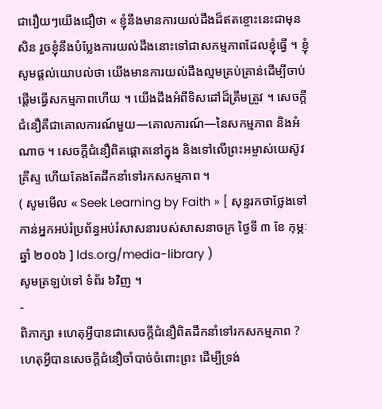ជារឿយៗយើងជឿថា « ខ្ញុំនឹងមានការយល់ដឹងដ៏ឥតខ្ចោះនេះជាមុនសិន រួចខ្ញុំនឹងបំប្លែងការយល់ដឹងនោះទៅជាសកម្មភាពដែលខ្ញុំធ្វើ ។ ខ្ញុំសូមផ្ដល់យោបល់ថា យើងមានការយល់ដឹងល្មមគ្រប់គ្រាន់ដើម្បីចាប់ផ្ដើមធ្វើសកម្មភាពហើយ ។ យើងដឹងអំពីទិសដៅដ៏ត្រឹមត្រូវ ។ សេចក្តីជំនឿគឺជាគោលការណ៍មួយ—គោលការណ៍—នៃសកម្មភាព និងអំណាច ។ សេចក្ដីជំនឿពិតផ្ដោតនៅក្នុង និងទៅលើព្រះអម្ចាស់យេស៊ូវគ្រីស្ទ ហើយតែងតែដឹកនាំទៅរកសកម្មភាព ។
( សូមមើល « Seek Learning by Faith » [ សុន្ទរកថាថ្លែងទៅកាន់អ្នកអប់រំប្រព័ន្ធអប់រំសាសនារបស់សាសនាចក្រ ថ្ងៃទី ៣ ខែ កុម្ភៈ ឆ្នាំ ២០០៦ ] lds.org/media-library )
សូមត្រឡប់ទៅ ទំព័រ ៦វិញ ។
-
ពិភាក្សា ៖ហេតុអ្វីបានជាសេចក្ដីជំនឿពិតដឹកនាំទៅរកសកម្មភាព ? ហេតុអ្វីបានសេចក្ដីជំនឿចាំបាច់ចំពោះព្រះ ដើម្បីទ្រង់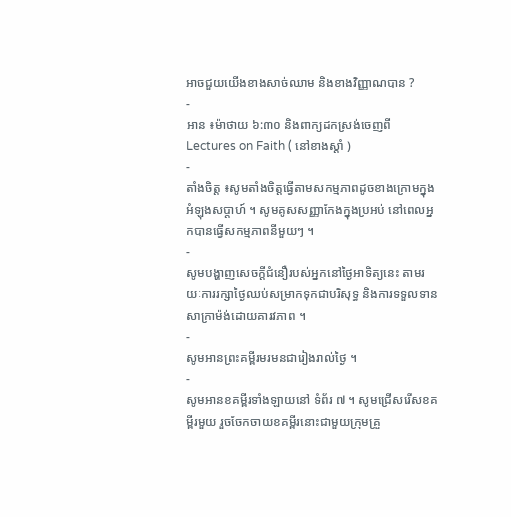អាចជួយយើងខាងសាច់ឈាម និងខាងវិញ្ញាណបាន ?
-
អាន ៖ម៉ាថាយ ៦:៣០ និងពាក្យដកស្រង់ចេញពី Lectures on Faith ( នៅខាងស្ដាំ )
-
តាំងចិត្ត ៖សូមតាំងចិត្តធ្វើតាមសកម្មភាពដូចខាងក្រោមក្នុងអំឡុងសប្ដាហ៍ ។ សូមគូសសញ្ញាកែងក្នុងប្រអប់ នៅពេលអ្នកបានធ្វើសកម្មភាពនីមួយៗ ។
-
សូមបង្ហាញសេចក្ដីជំនឿរបស់អ្នកនៅថ្ងៃអាទិត្យនេះ តាមរយៈការរក្សាថ្ងៃឈប់សម្រាកទុកជាបរិសុទ្ធ និងការទទួលទានសាក្រាម៉ង់ដោយគារវភាព ។
-
សូមអានព្រះគម្ពីរមរមនជារៀងរាល់ថ្ងៃ ។
-
សូមអានខគម្ពីរទាំងឡាយនៅ ទំព័រ ៧ ។ សូមជ្រើសរើសខគម្ពីរមួយ រួចចែកចាយខគម្ពីរនោះជាមួយក្រុមគ្រួ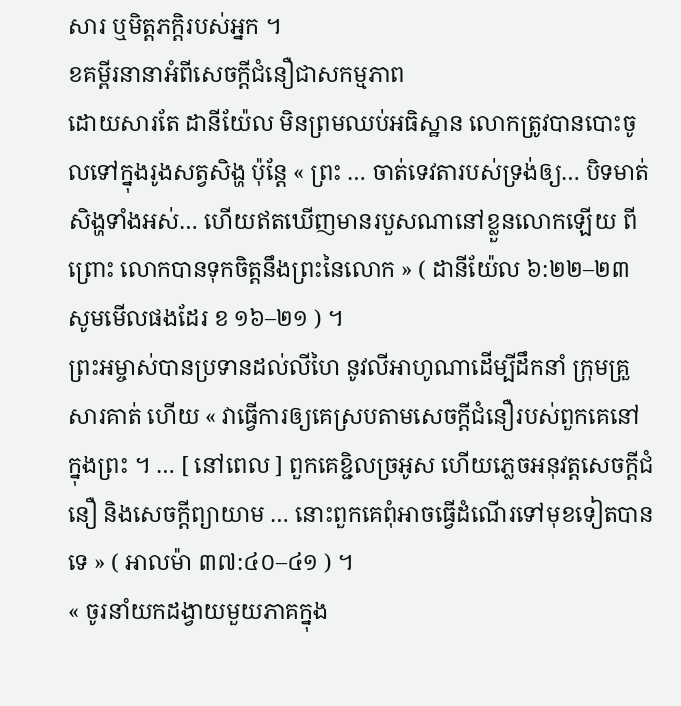សារ ឬមិត្តភក្ដិរបស់អ្នក ។
ខគម្ពីរនានាអំពីសេចក្តីជំនឿជាសកម្មភាព
ដោយសារតែ ដានីយ៉ែល មិនព្រមឈប់អធិស្ឋាន លោកត្រូវបានបោះចូលទៅក្នុងរូងសត្វសិង្ហ ប៉ុន្តែ « ព្រះ … ចាត់ទេវតារបស់ទ្រង់ឲ្យ… បិទមាត់សិង្ហទាំងអស់… ហើយឥតឃើញមានរបួសណានៅខ្លួនលោកឡើយ ពីព្រោះ លោកបានទុកចិត្តនឹងព្រះនៃលោក » ( ដានីយ៉ែល ៦:២២–២៣ សូមមើលផងដែរ ខ ១៦–២១ ) ។
ព្រះអម្ចាស់បានប្រទានដល់លីហៃ នូវលីអាហូណាដើម្បីដឹកនាំ ក្រុមគ្រួសារគាត់ ហើយ « វាធ្វើការឲ្យគេស្របតាមសេចក្តីជំនឿរបស់ពួកគេនៅក្នុងព្រះ ។ … [ នៅពេល ] ពួកគេខ្ជិលច្រអូស ហើយភ្លេចអនុវត្តសេចក្តីជំនឿ និងសេចក្តីព្យាយាម … នោះពួកគេពុំអាចធ្វើដំណើរទៅមុខទៀតបានទេ » ( អាលម៉ា ៣៧:៤០–៤១ ) ។
« ចូរនាំយកដង្វាយមួយភាគក្នុង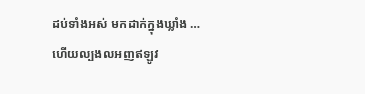ដប់ទាំងអស់ មកដាក់ក្នុងឃ្លាំង … ហើយល្បងលអញឥឡូវ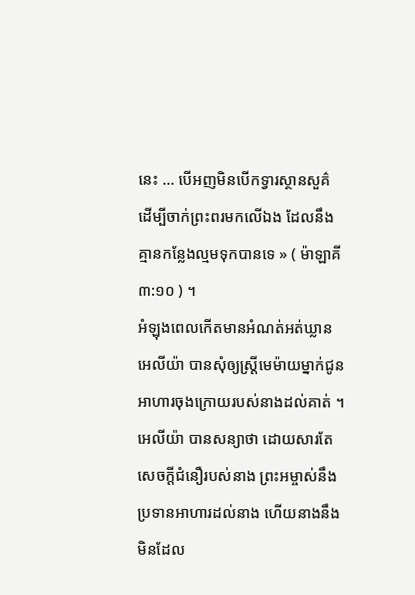នេះ … បើអញមិនបើកទ្វារស្ថានសួគ៌ ដើម្បីចាក់ព្រះពរមកលើឯង ដែលនឹងគ្មានកន្លែងល្មមទុកបានទេ » ( ម៉ាឡាគី ៣:១០ ) ។
អំឡុងពេលកើតមានអំណត់អត់ឃ្លាន អេលីយ៉ា បានសុំឲ្យស្ត្រីមេម៉ាយម្នាក់ជូនអាហារចុងក្រោយរបស់នាងដល់គាត់ ។ អេលីយ៉ា បានសន្យាថា ដោយសារតែសេចក្តីជំនឿរបស់នាង ព្រះអម្ចាស់នឹងប្រទានអាហារដល់នាង ហើយនាងនឹងមិនដែល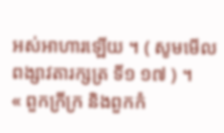អស់អាហារឡើយ ។ ( សូមមើល ពង្សាវតារក្សត្រ ទី១ ១៧ ) ។
« ពួកក្រីក្រ និងពួកកំ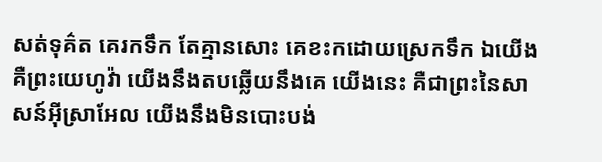សត់ទុគ៌ត គេរកទឹក តែគ្មានសោះ គេខះកដោយស្រេកទឹក ឯយើង គឺព្រះយេហូវ៉ា យើងនឹងតបឆ្លើយនឹងគេ យើងនេះ គឺជាព្រះនៃសាសន៍អ៊ីស្រាអែល យើងនឹងមិនបោះបង់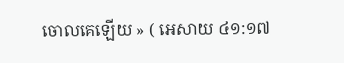ចោលគេឡើយ » ( អេសាយ ៤១:១៧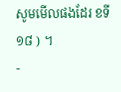សូមមើលផងដែរ ខទី ១៨ ) ។
-